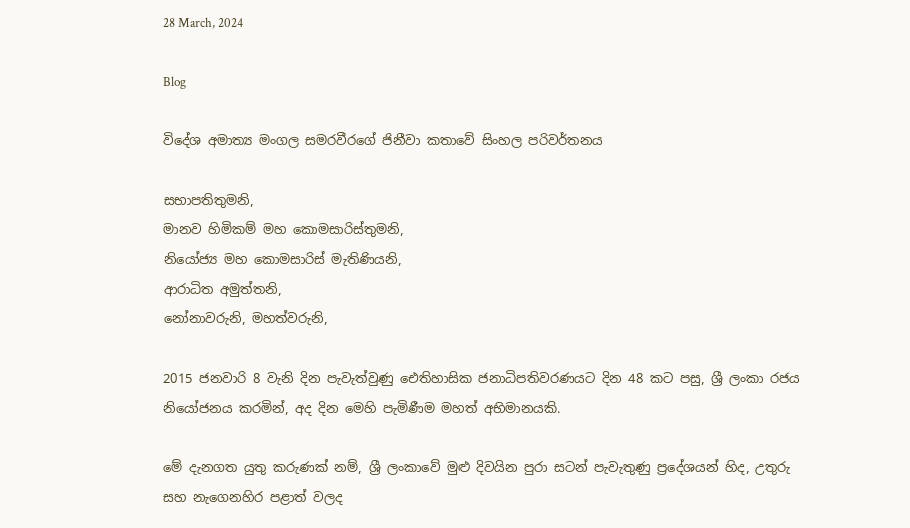28 March, 2024

Blog

විදේශ අමාත්‍ය මංගල සමරවීරගේ ජිනීවා කතාවේ සිංහල පරිවර්තනය

සභාපතිතුමනි,
මානව හිමිකම් මහ කොමසාරිස්තුමනි,
නියෝජ්‍ය මහ කොමසාරිස් මැතිණියනි,
ආරාධිත අමුත්තනි,
නෝනාවරුනි, මහත්වරුනි,

2015 ජනවාරි 8 වැනි දින පැවැත්වුණු ඓතිහාසික ජනාධිපතිවරණයට දින 48 කට පසු, ශ්‍රී ලංකා රජය නියෝජනය කරමින්, අද දින මෙහි පැමිණීම මහත් අභිමානයකි.

මේ දැනගත යුතු කරුණක් නම්, ශ්‍රී ලංකාවේ මුළු දිවයින පුරා සටන් පැවැතුණු ප්‍රදේශයන් හිද, උතුරු සහ නැගෙනහිර පළාත් වලද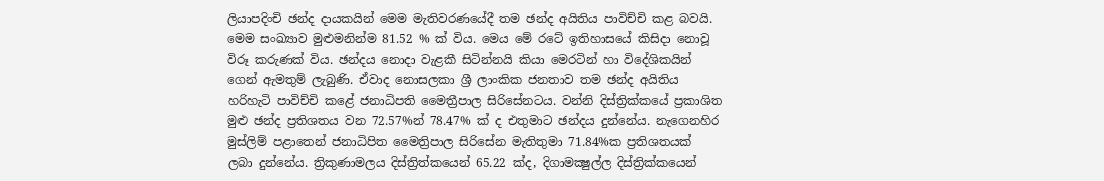ලියාපදිංචි ඡන්ද දායකයින් මෙම මැතිවරණයේදී තම ඡන්ද අයිතිය පාවිච්චි කළ බවයි. මෙම සංඛ්‍යාව මුළුමනින්ම 81.52 % ක් විය. මෙය මේ රටේ ඉතිහාසයේ කිසිදා නොවූ විරූ කරුණක් විය. ඡන්දය නොදා වැළකී සිටින්නයි කියා මෙරටින් හා විදේශිකයින් ගෙන් ඇමතුම් ලැබුණි. ඒවාද නොසලකා ශ්‍රී ලාංකික ජනතාව තම ඡන්ද අයිතිය හරිහැටි පාවිච්චි කළේ ජනාධිපති මෛත්‍රීපාල සිරිසේනටය. වන්නි දිස්ත්‍රික්කයේ ප්‍රකාශිත මුළු ඡන්ද ප්‍රතිශතය වන 72.57%න් 78.47% ක් ද එතුමාට ඡන්දය දුන්නේය. නැගෙනහිර මුස්ලිම් පළාතෙන් ජනාධිපිත මෛත්‍රිපාල සිරිසේන මැතිතුමා 71.84%ක ප්‍රතිශතයක් ලබා දුන්නේය. ත්‍රිකුණාමලය දිස්ත්‍රිත්කයෙන් 65.22 ක්ද, දිගාමක්‍ෂුල්ල දිස්ත්‍රික්කයෙන්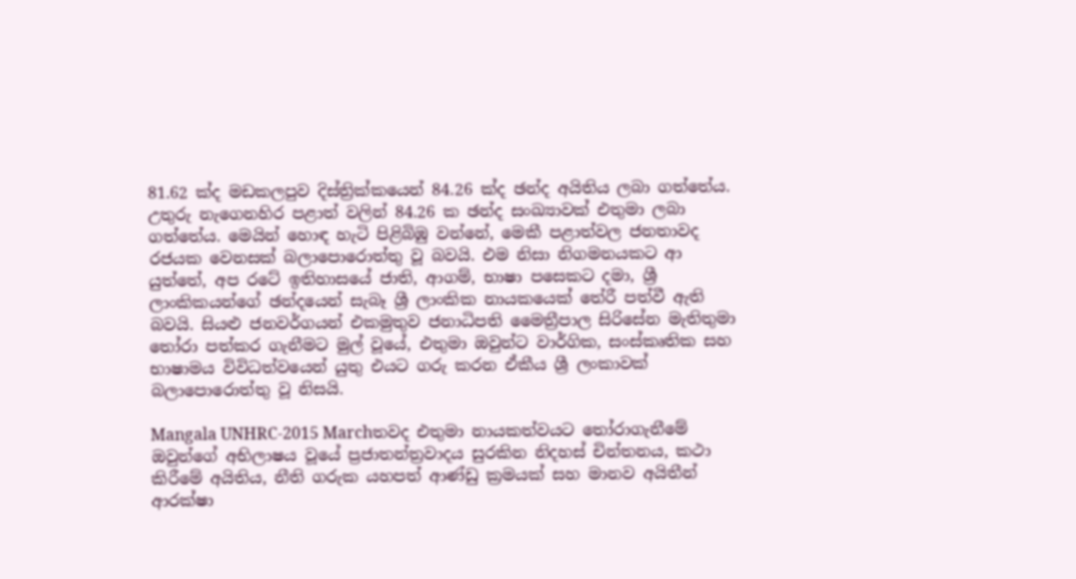81.62 ක්ද මඩකලපුව දිස්ත්‍රික්කයෙන් 84.26 ක්ද ඡන්ද අයිතිය ලබා ගත්තේය. උතුරු නැගෙනහිර පළාත් වලින් 84.26 ක ඡන්ද සංඛ්‍යාවක් එතුමා ලබා ගත්තේය. මෙයින් හොඳ හැටි පිළිබිඹු වන්නේ, මෙකී පළාත්වල ජනතාවද රජයක වෙනසක් බලාපොරොත්තු වූ බවයි. එම නිසා නිගමනයකට ආ යුත්තේ, අප රටේ ඉතිහාසයේ ජාති, ආගම්, භාෂා පසෙකට දමා, ශ්‍රී ලාංකිකයන්ගේ ඡන්දයෙන් සැබෑ ශ්‍රී ලාංකික නායකයෙක් තේරී පත්වී ඇති බවයි. සියළු ජනවර්ගයන් එකමුතුව ජනාධිපති මෛත්‍රීපාල සිරිසේන මැතිතුමා තෝරා පත්කර ගැනීමට මුල් වූයේ, එතුමා ඔවුන්ට වාර්ගික, සංස්කෘතික සහ භාෂාමය විවිධත්වයෙන් යුතු එයට ගරු කරන ඒකීය ශ්‍රී ලංකාවක් බලාපොරොත්තු වූ නිසයි.

Mangala UNHRC-2015 Marchතවද එතුමා නායකත්වයට තෝරාගැනීමේ ඔවුන්ගේ අභිලාෂය වූයේ ප්‍රජාතන්ත්‍රවාදය සුරකින නිදහස් චින්තනය, කථා කිරීමේ අයිතිය, නීති ගරුක යහපත් ආණ්ඩු ක්‍රමයක් සහ මානව අයිතීන් ආරක්ෂා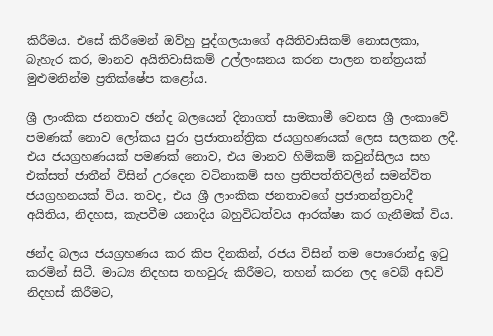කිරීමය. එසේ කිරීමෙන් ඔව්හු පුද්ගලයාගේ අයිතිවාසිකම් නොසලකා, බැහැර කර, මානව අයිතිවාසිකම් උල්ලංඝනය කරන පාලන තන්ත්‍රයක් මුළුමනින්ම ප්‍රතික්ෂේප කළෝය.

ශ්‍රී ලාංකික ජනතාව ඡන්ද බලයෙන් දිනාගත් සාමකාමී වෙනස ශ්‍රී ලංකාවේ පමණක් නොව ලෝකය පුරා ප්‍රජාතාන්ත්‍රික ජයග්‍රහණයක් ලෙස සලකන ලදී. එය ජයග්‍රහණයක් පමණක් නොව, එය මානව හිමිකම් කවුන්සිලය සහ එක්සත් ජාතීන් විසින් උරදෙන වටිනාකම් සහ ප්‍රතිපත්තිවලින් සමන්විත ජයග්‍රහනයක් විය. තවද, එය ශ්‍රී ලාංකික ජනතාවගේ ප්‍රජාතන්ත්‍රවාදී අයිතිය, නිදහස, කැපවීම යනාදිය බහුවිධත්වය ආරක්ෂා කර ගැනීමක් විය.

ඡන්ද බලය ජයග්‍රහණය කර කිප දිනකින්, රජය විසින් තම පොරොන්දු ඉටු කරමින් සිටී. මාධ්‍ය නිදහස තහවුරු කිරීමට, තහන් කරන ලද වෙබ් අඩවි නිදහස් කිරීමට,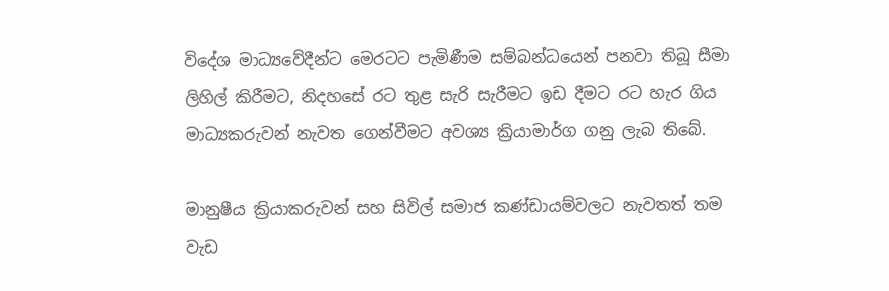විදේශ මාධ්‍යවේදීන්ට මෙරටට පැමිණීම සම්බන්ධයෙන් පනවා තිබූ සීමා ලිහිල් කිරීමට, නිදහසේ රට තුළ සැරි සැරීමට ඉඩ දීමට රට හැර ගිය මාධ්‍යකරුවන් නැවත ගෙන්වීමට අවශ්‍ය ක්‍රියාමාර්ග ගනු ලැබ තිබේ.

මානුෂීය ක්‍රියාකරුවන් සහ සිවිල් සමාජ කණ්ඩායම්වලට නැවතත් තම වැඩ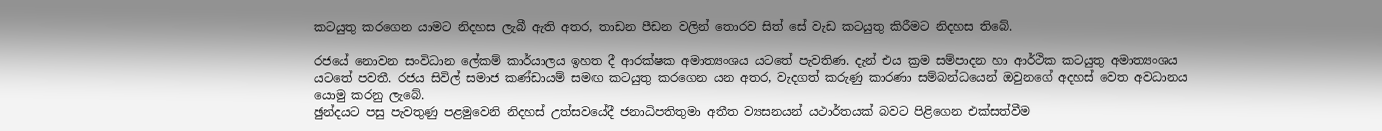කටයුතු කරගෙන යාමට නිදහස ලැබී ඇති අතර, තාඩන පීඩන වලින් තොරව සිත් සේ වැඩ කටයුතු කිරීමට නිදහස තිබේ.

රජයේ නොවන සංවිධාන ලේකම් කාර්යාලය ඉහත දී ආරක්ෂක අමාත්‍යංශය යටතේ පැවතිණ. දැන් එය ක්‍රම සම්පාදන හා ආර්ථික කටයුතු අමාත්‍යංශය යටතේ පවතී. රජය සිවිල් සමාජ කණ්ඩායම් සමඟ කටයුතු කරගෙන යන අතර, වැදගත් කරුණු කාරණා සම්බන්ධයෙන් ඔවුනගේ අදහස් වෙත අවධානය යොමු කරනු ලැබේ.
ඡුන්දයට පසු පැවතුණු පළමුවෙනි නිදහස් උත්සවයේදී ජනාධිපතිතුමා අතීත ව්‍යසනයන් යථාර්තයක් බවට පිළිගෙන එක්සත්වීම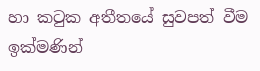හා කටුක අතීතයේ සුවපත් වීම ඉක්මණින්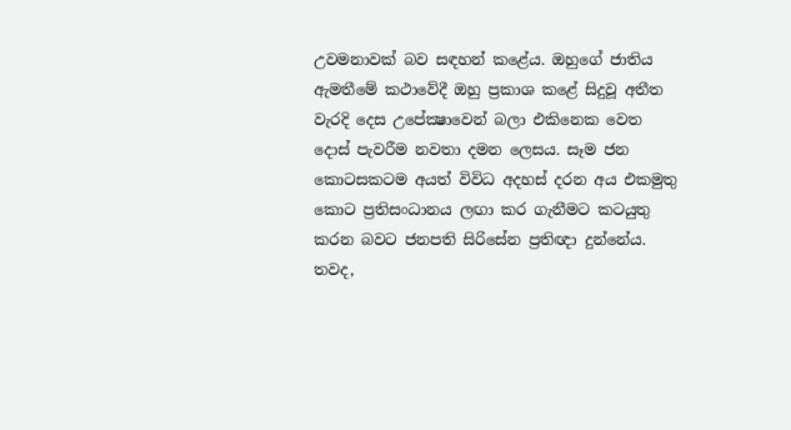උවමනාවක් බව සඳහන් කළේය. ඔහුගේ ජාතිය ඇමතීමේ කථාවේදී ඔහු ප්‍රකාශ කළේ සිදුවූ අතීත වැරදි දෙස උපේක්‍ෂාවෙන් බලා එකිනෙක වෙත දොස් පැවරීම නවතා දමන ලෙසය. සෑම ජන කොටසකටම අයත් විවිධ අදහස් දරන අය එකමුතු කොට ප්‍රතිසංධානය ලඟා කර ගැනීමට කටයුතු කරන බවට ජනපති සිරිසේන ප්‍රතිඥා දුන්නේය. තවද,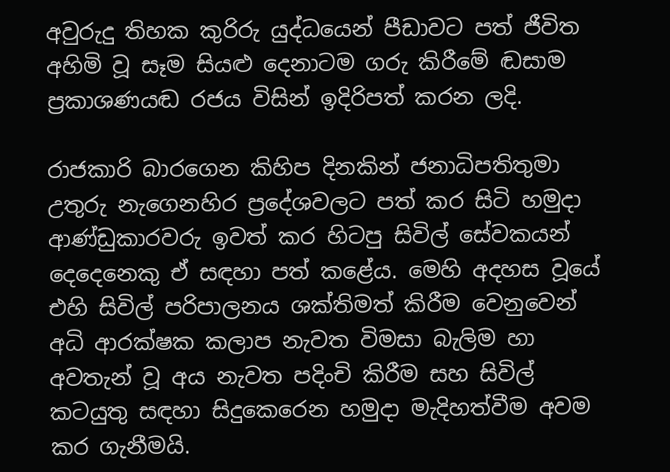අවුරුදු තිහක කුරිරු යුද්ධයෙන් පීඩාවට පත් ජීවිත අහිමි වූ සෑම සියළු දෙනාටම ගරු කිරීමේ ඬසාම ප්‍රකාශණයඬ රජය විසින් ඉදිරිපත් කරන ලදි.

රාජකාරි බාරගෙන කිහිප දිනකින් ජනාධිපතිතුමා උතුරු නැගෙනහිර ප්‍රදේශවලට පත් කර සිටි හමුදා ආණ්ඩුකාරවරු ඉවත් කර හිටපු සිවිල් සේවකයන් දෙදෙනෙකු ඒ සඳහා පත් කළේය. මෙහි අදහස වූයේ එහි සිවිල් පරිපාලනය ශක්තිමත් කිරීම වෙනුවෙන් අධි ආරක්ෂක කලාප නැවත විමසා බැලිම හා අවතැන් වූ අය නැවත පදිංචි කිරීම සහ සිවිල් කටයුතු සඳහා සිදුකෙරෙන හමුදා මැදිහත්වීම අවම කර ගැනීමයි.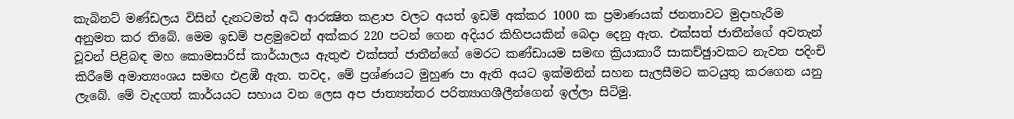කැබිනට් මණ්ඩලය විසින් දැනටමත් අධි ආරක්‍ෂිත කළාප වලට අයත් ඉඩම් අක්කර 1000 ක ප්‍රමාණයක් ජනතාවට මුදාහැරීම අනුමත කර තිබේ. මෙම ඉඩම් පළමුවෙන් අක්කර 220 පටන් ගෙන අදියර කිහිපයකින් බෙදා දෙනු ඇත. එක්සත් ජාතීන්ගේ අවතැන් වූවන් පිළිබඳ මහ කොමසාරිස් කාර්යාලය ඇතුළු එක්සත් ජාතීන්ගේ මෙරට කණ්ඩායම සමඟ ක්‍රියාකාරී සාකච්ඡුාවකට නැවත පදිංචි කිරීමේ අමාත්‍යංශය සමඟ එළඹී ඇත. තවද, මේ ප්‍රශ්ණයට මුහුණ පා ඇති අයට ඉක්මනින් සහන සැලසීමට කටයුතු කරගෙන යනු ලැබේ. මේ වැදගත් කාර්යයට සහාය වන ලෙස අප ජාත්‍යන්තර පරිත්‍යාගශීලීන්ගෙන් ඉල්ලා සිටිමු.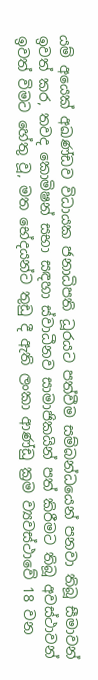යම් අයෙක් අඛණ්ඩව විධායක ජනාධිපති ධූරයට පත්වීම සම්බන්ධයෙන් පනවා තිබූ සීමාවන් ඉවත් කර, තවද කොමිෂන් සභා සඳහා ස්වාධීනව සාමාජිකයින් පත් කිරීමට තිබූ අවස්ථාවන් ඉවත් විමට හේතු වූ, මත භේදයන්ට තුඩු දී ඇති ලංකා ආණ්ඩු ක්‍රම ව්‍යවස්ථාවේ 18 වන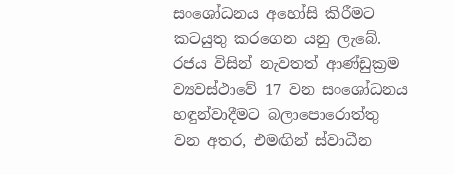සංශෝධනය අහෝසි කිරීමට කටයුතු කරගෙන යනු ලැබේ. රජය විසින් නැවතත් ආණ්ඩුක්‍රම ව්‍යවස්ථාවේ 17 වන සංශෝධනය හඳුන්වාදීමට බලාපොරොත්තු වන අතර, එමඟින් ස්වාධීන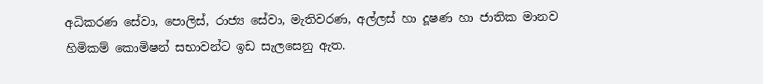අධිකරණ සේවා, පොලිස්, රාජ්‍ය සේවා, මැතිවරණ, අල්ලස් හා දූෂණ හා ජාතික මානව හිමිකම් කොමිෂන් සභාවන්ට ඉඩ සැලසෙනු ඇත.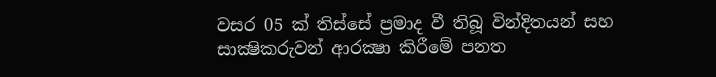වසර 05 ක් තිස්සේ ප්‍රමාද වී තිබූ වින්දිතයන් සහ සාක්‍ෂිකරුවන් ආරක්‍ෂා කිරීමේ පනත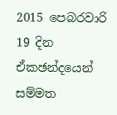2015 පෙබරවාරි 19 දින ඒකඡන්දයෙන් සම්මත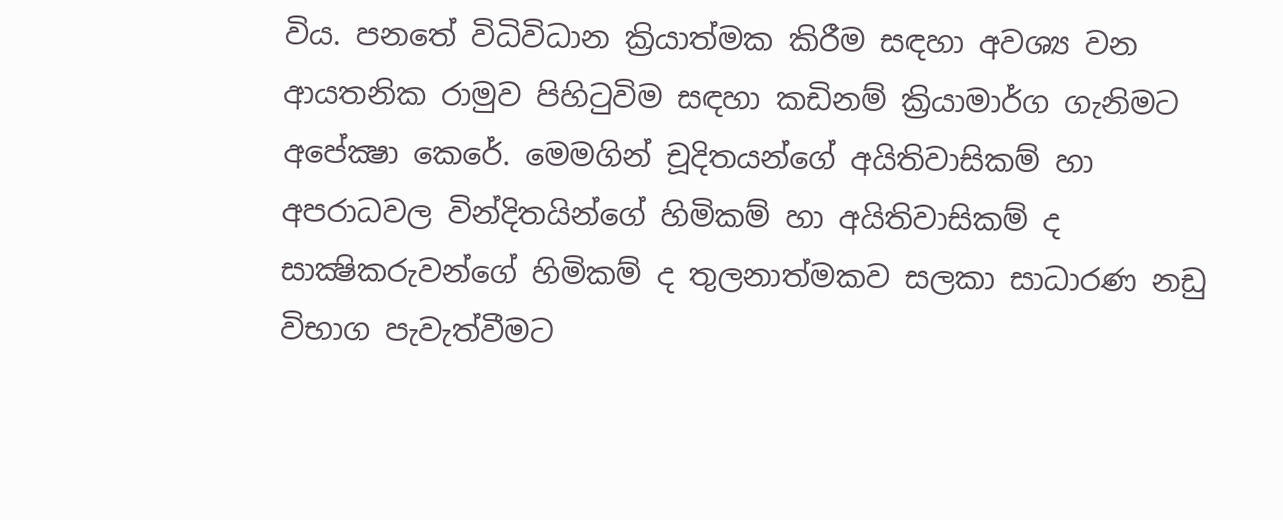විය. පනතේ විධිවිධාන ක්‍රියාත්මක කිරීම සඳහා අවශ්‍ය වන ආයතනික රාමුව පිහිටුවිම සඳහා කඩිනම් ක්‍රියාමාර්ග ගැනිමට අපේක්‍ෂා කෙරේ. මෙමගින් චූදිතයන්ගේ අයිතිවාසිකම් හා අපරාධවල වින්දිතයින්ගේ හිමිකම් හා අයිතිවාසිකම් ද සාක්‍ෂිකරුවන්ගේ හිමිකම් ද තුලනාත්මකව සලකා සාධාරණ නඩු විභාග පැවැත්වීමට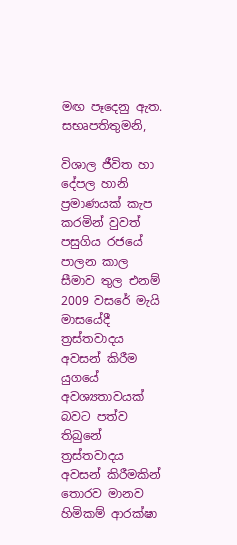මඟ පෑදෙනු ඇත.
සභෘපතිතුමනි,

විශාල ජීවිත හා දේපල හානි ප්‍රමාණයක් කැප කරමින් වුවත් පසුගිය රජයේ පාලන කාල සීමාව තුල එනම් 2009 වසරේ මැයි මාසයේදී ත්‍රස්තවාදය අවසන් කිරීම යුගයේ අවශ්‍යතාවයක් බවට පත්ව තිබුනේ ත්‍රස්තවාදය අවසන් කිරීමකින් තොරව මානව හිමිකම් ආරක්ෂා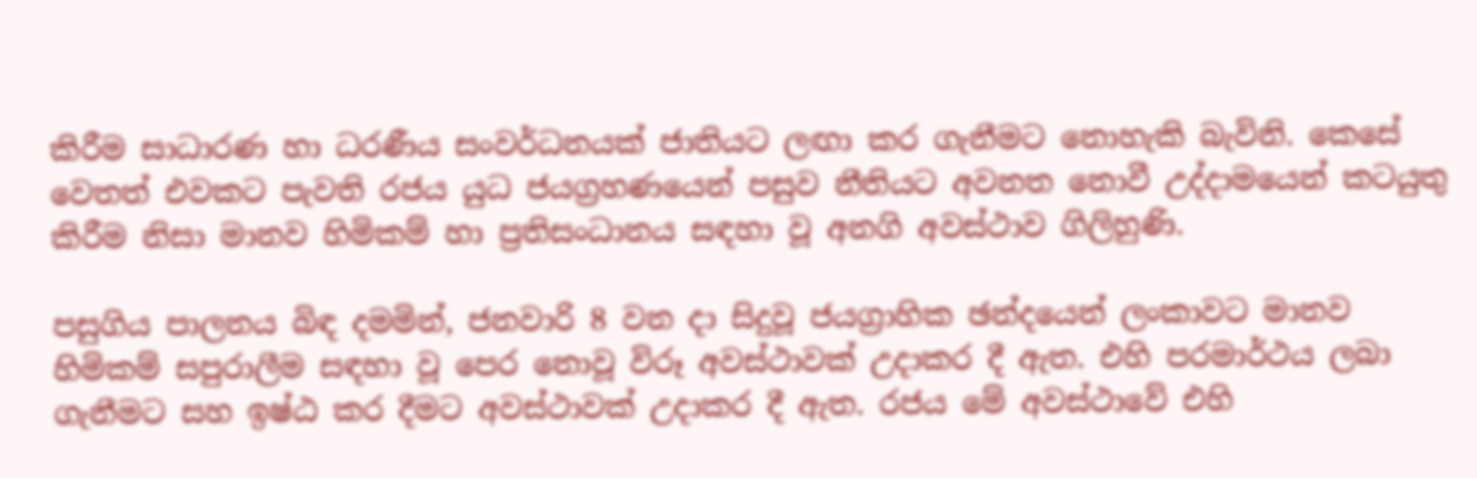කිරීම සාධාරණ හා ධරණීය සංවර්ධනයක් ජාතියට ලඟා කර ගැනීමට නොහැකි බැවිනි. කෙසේ වෙතත් එවකට පැවති රජය යුධ ජයග්‍රහණයෙන් පසුව නීතියට අවනත නොවී උද්දාමයෙන් කටයුතු කිරීම නිසා මානව හිමිකම් හා ප්‍රතිසංධානය සඳහා වූ අනගි අවස්ථාව ගිලිහුණි.

පසුගිය පාලනය බිඳ දමමින්, ජනවාරි 8 වන දා සිදුවූ ජයග්‍රාහික ඡන්දයෙන් ලංකාවට මානව හිමිකම් සපුරාලීම සඳහා වූ පෙර නොවූ විරූ අවස්ථාවක් උදාකර දී ඇත. එහි පරමාර්ථය ලබා ගැනීමට සහ ඉෂ්ඨ කර දීමට අවස්ථාවක් උදාකර දී ඇත. රජය මේ අවස්ථාවේ එහි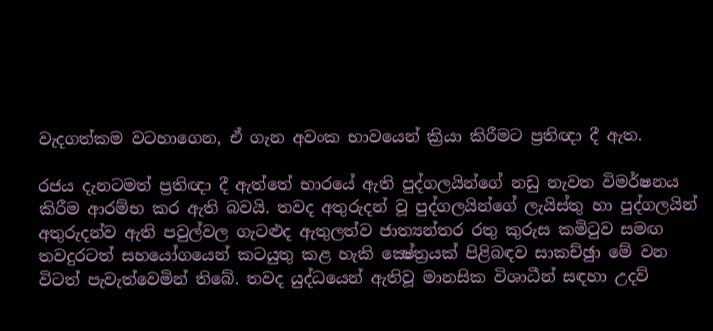වැදගත්කම වටහාගෙන, ඒ ගැන අවංක භාවයෙන් ක්‍රියා කිරීමට ප්‍රතිඥා දී ඇත.

රජය දැනටමත් ප්‍රතිඥා දී ඇත්තේ භාරයේ ඇති පුද්ගලයින්ගේ නඩු නැවත විමර්ෂනය කිරීම ආරම්භ කර ඇති බවයි. තවද අතුරුදන් වූ පුද්ගලයින්ගේ ලැයිස්තු හා පුද්ගලයින් අතුරුදන්ව ඇති පවුල්වල ගැටළුද ඇතුලත්ව ජාත්‍යන්තර රතු කුරුස කමිටුව සමඟ තවදුරටත් සහයෝගයෙන් කටයුතු කළ හැකි ක්‍ෂේත්‍රයක් පිළිබඳව සාකච්ඡුා මේ වන විටත් පැවැත්වෙමින් තිබේ. තවද යුද්ධයෙන් ඇතිවූ මානසික විශාධීන් සඳහා උදව්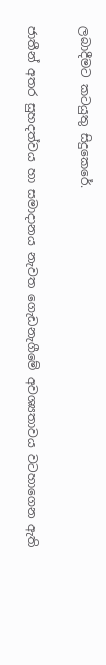ලබාදීමට කටයුතු සිදුකෙරේ.

ජාතීන් අතර සුහදත්වය හා සමාදානය නැවත ගෙැඩනැගීමේ අවශ්‍යතාවය වටහාගෙන ඇති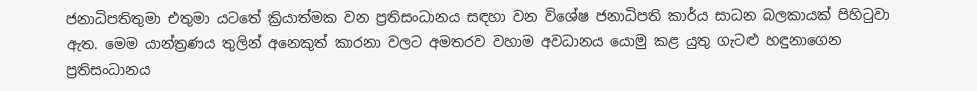ජනාධිපතිතුමා එතුමා යටතේ ක්‍රියාත්මක වන ප්‍රතිසංධානය සඳහා වන විශේෂ ජනාධිපති කාර්ය සාධන බලකායක් පිහිටුවා ඇත. මෙම යාන්ත්‍රණය තුලින් අනෙකුත් කාරනා වලට අමතරව වහාම අවධානය යොමු කළ යුතු ගැටළු හඳුනාගෙන ප්‍රතිසංධානය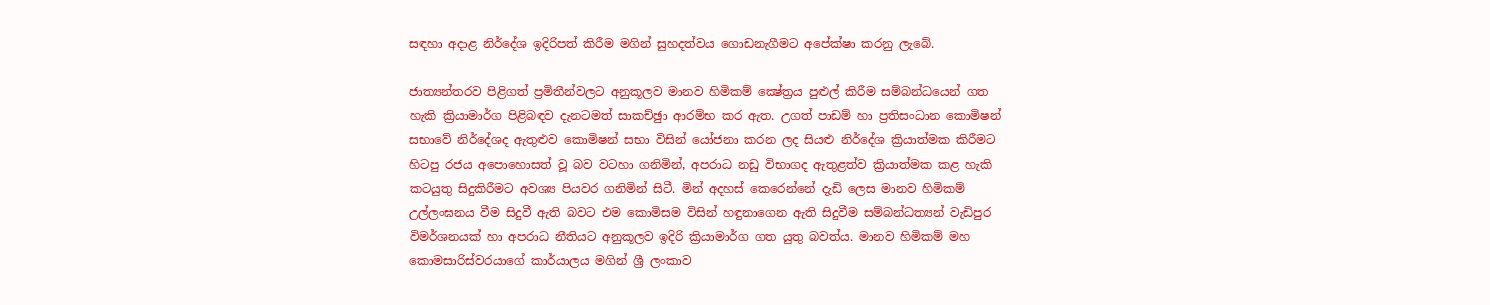සඳහා අදාළ නිර්දේශ ඉදිරිපත් කිරීම මගින් සුහදත්වය ගොඩනැගීමට අපේක්ෂා කරනු ලැබේ.

ජාත්‍යන්තරව පිළිගත් ප්‍රමිතීන්වලට අනුකූලව මානව හිමිකම් ක්‍ෂේත්‍රය පුළුල් කිරීම සම්බන්ධයෙන් ගත හැකි ක්‍රියාමාර්ග පිළිබඳව දැනටමත් සාකච්ඡුා ආරම්භ කර ඇත. උගත් පාඩම් හා ප්‍රතිසංධාන කොමිෂන් සභාවේ නිර්දේශද ඇතුළුව කොමිෂන් සභා විසින් යෝජනා කරන ලද සියළු නිර්දේශ ක්‍රියාත්මක කිරීමට හිටපු රජය අපොහොසත් වූ බව වටහා ගනිමින්, අපරාධ නඩු විභාගද ඇතුළත්ව ක්‍රියාත්මක කළ හැකි කටයුතු සිදුකිරීමට අවශ්‍ය පියවර ගනිමින් සිටී. මින් අදහස් කෙරෙන්නේ දැඩි ලෙස මානව හිමිකම් උල්ලංඝනය වීම සිදුවී ඇති බවට එම කොමිසම විසින් හඳුනාගෙන ඇති සිදුවීම සම්බන්ධත්‍යන් වැඩිපුර විමර්ශනයක් හා අපරාධ නීතියට අනුකූලව ඉදිරි ක්‍රියාමාර්ග ගත යුතු බවත්ය. මානව හිමිකම් මහ කොමසාරිස්වරයාගේ කාර්යාලය මගින් ශ්‍රී ලංකාව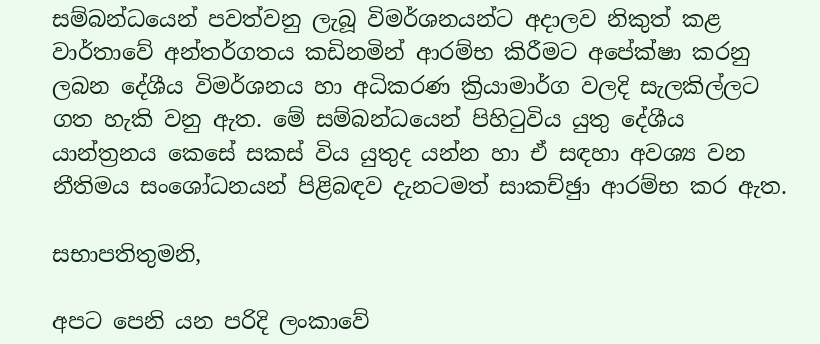සම්බන්ධයෙන් පවත්වනු ලැබූ විමර්ශනයන්ට අදාලව නිකුත් කළ වාර්තාවේ අන්තර්ගතය කඩිනමින් ආරම්භ කිරීමට අපේක්ෂා කරනු ලබන දේශීය විමර්ශනය හා අධිකරණ ක්‍රියාමාර්ග වලදි සැලකිල්ලට ගත හැකි වනු ඇත. මේ සම්බන්ධයෙන් පිහිටුවිය යුතු දේශීය යාන්ත්‍රනය කෙසේ සකස් විය යුතුද යන්න හා ඒ සඳහා අවශ්‍ය වන නීතිමය සංශෝධනයන් පිළිබඳව දැනටමත් සාකච්ඡුා ආරම්භ කර ඇත.

සභාපතිතුමනි,

අපට පෙනි යන පරිදි ලංකාවේ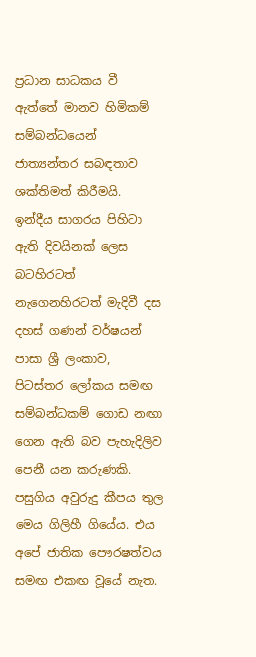ප්‍රධාන සාධකය වී ඇත්තේ මානව හිමිකම් සම්බන්ධයෙන් ජාත්‍යන්තර සබඳතාව ශක්තිමත් කිරීමයි. ඉන්දීය සාගරය පිහිටා ඇති දිවයිනක් ලෙස බටහිරටත් නැගෙනහිරටත් මැදිවී දස දහස් ගණන් වර්ෂයන් පාසා ශ්‍රී ලංකාව, පිටස්තර ලෝකය සමඟ සම්බන්ධකම් ගොඩ නඟා ගෙන ඇති බව පැහැදිලිව පෙනී යන කරුණකි. පසුගිය අවුරුදු කීපය තුල මෙය ගිලිහී ගියේය. එය අපේ ජාතික පෞරෂත්වය සමඟ එකඟ වූයේ නැත.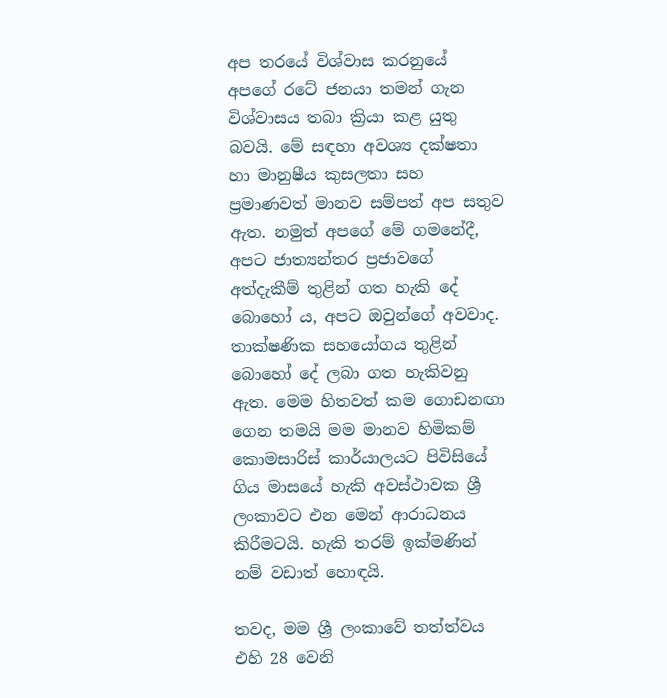අප තරයේ විශ්වාස කරනුයේ අපගේ රටේ ජනයා තමන් ගැන විශ්වාසය තබා ක්‍රියා කළ යුතු බවයි. මේ සඳහා අවශ්‍ය දක්ෂතා හා මානුෂීය කුසලතා සහ ප්‍රමාණවත් මානව සම්පත් අප සතුව ඇත. නමුත් අපගේ මේ ගමනේදී, අපට ජාත්‍යන්තර ප්‍රජාවගේ අත්දැකීම් තුළින් ගත හැකි දේ බොහෝ ය, අපට ඔවුන්ගේ අවවාද. තාක්ෂණික සහයෝගය තුළින් බොහෝ දේ ලබා ගත හැකිවනු ඇත. මෙම හිතවත් කම ගොඩනඟා ගෙන තමයි මම මානව හිමිකම් කොමසාරිස් කාර්යාලයට පිවිසියේ ගිය මාසයේ හැකි අවස්ථාවක ශ්‍රී ලංකාවට එන මෙන් ආරාධනය කිරීමටයි. හැකි තරම් ඉක්මණින් නම් වඩාත් හොඳයි.

තවද, මම ශ්‍රී ලංකාවේ තත්ත්වය එහි 28 වෙනි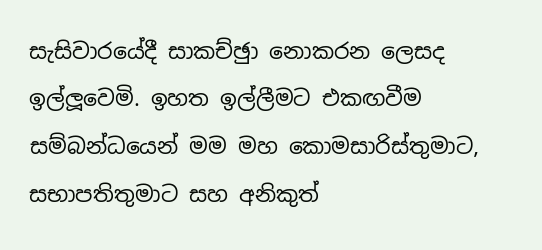සැසිවාරයේදී සාකච්ඡුා නොකරන ලෙසද ඉල්ලූවෙමි. ඉහත ඉල්ලීමට එකඟවීම සම්බන්ධයෙන් මම මහ කොමසාරිස්තුමාට, සභාපතිතුමාට සහ අනිකුත්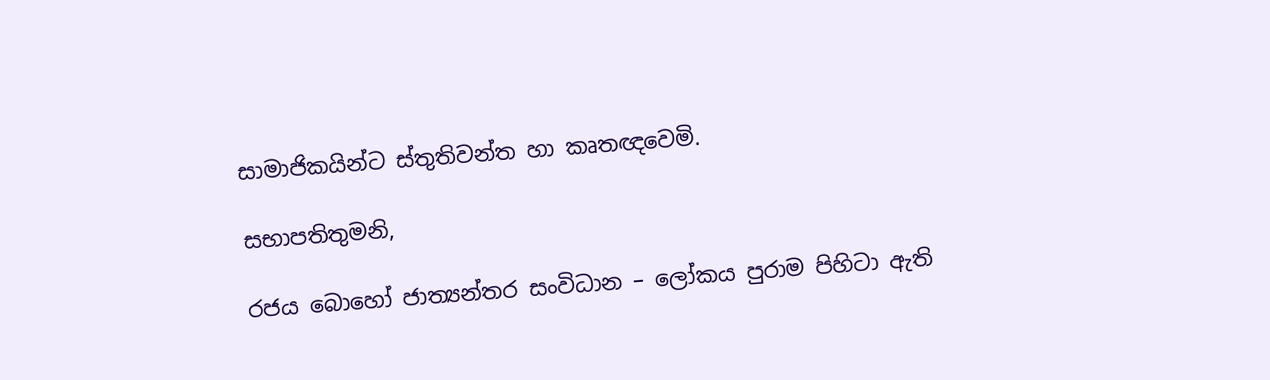සාමාජිකයින්ට ස්තුතිවන්ත හා කෘතඥවෙමි.

සභාපතිතුමනි,

රජය බොහෝ ජාත්‍යන්තර සංවිධාන – ලෝකය පුරාම පිහිටා ඇති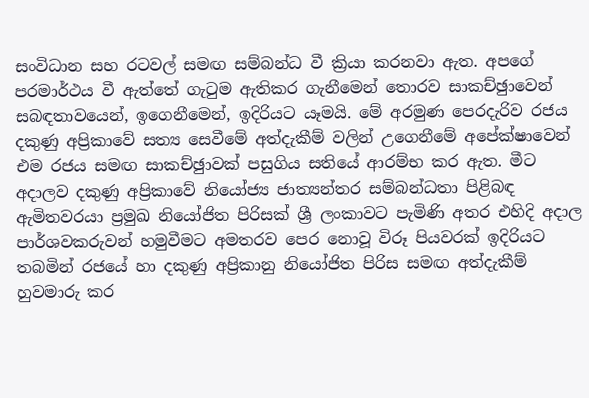සංවිධාන සහ රටවල් සමඟ සම්බන්ධ වී ක්‍රියා කරනවා ඇත. අපගේ පරමාර්ථය වී ඇත්තේ ගැටුම ඇතිකර ගැනීමෙන් තොරව සාකච්ඡුාවෙන් සබඳතාවයෙන්, ඉගෙනීමෙන්, ඉදිරියට යෑමයි. මේ අරමුණ පෙරදැරිව රජය දකුණු අප්‍රිකාවේ සත්‍ය සෙවීමේ අත්දැකීම් වලින් උගෙනීමේ අපේක්ෂාවෙන් එම රජය සමඟ සාකච්ඡුාවක් පසුගිය සතියේ ආරම්භ කර ඇත. මීට අදාලව දකුණු අප්‍රිකාවේ නියෝජ්‍ය ජාත්‍යන්තර සම්බන්ධතා පිළිබඳ ඇමිතවරයා ප්‍රමුඛ නියෝජිත පිරිසක් ශ්‍රී ලංකාවට පැමිණි අතර එහිදි අදාල පාර්ශවකරුවන් හමුවීමට අමතරව පෙර නොවූ විරූ පියවරක් ඉදිරියට තබමින් රජයේ හා දකුණු අප්‍රිකානු නියෝජිත පිරිස සමඟ අත්දැකීම් හුවමාරු කර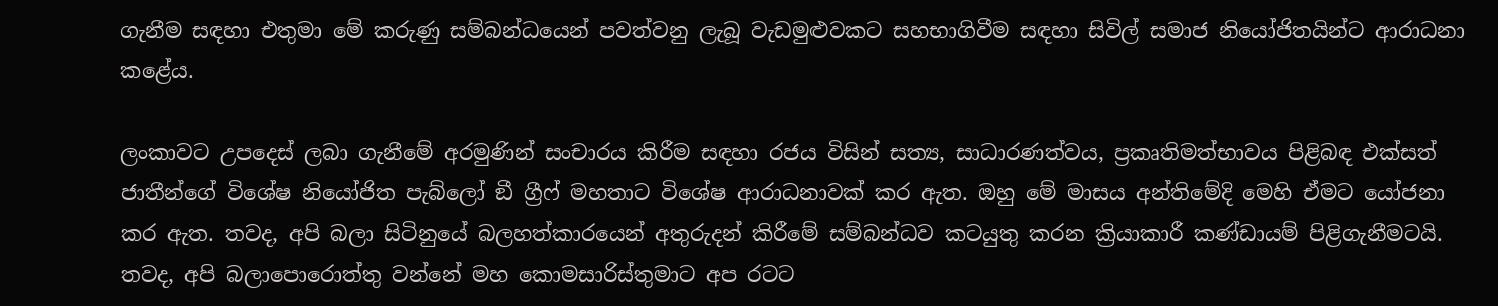ගැනීම සඳහා එතුමා මේ කරුණු සම්බන්ධයෙන් පවත්වනු ලැබූ වැඩමුළුවකට සහභාගිවීම සඳහා සිවිල් සමාජ නියෝජිතයින්ට ආරාධනා කළේය.

ලංකාවට උපදෙස් ලබා ගැනීමේ අරමුණින් සංචාරය කිරීම සඳහා රජය විසින් සත්‍ය, සාධාරණත්වය, ප්‍රකෘතිමත්භාවය පිළිබඳ එක්සත් ජාතීන්ගේ විශේෂ නියෝජිත පැබ්ලෝ ඞී ග්‍රීෆ් මහතාට විශේෂ ආරාධනාවක් කර ඇත. ඔහු මේ මාසය අන්තිමේදි මෙහි ඒමට යෝජනා කර ඇත. තවද, අපි බලා සිටිනුයේ බලහත්කාරයෙන් අතුරුදන් කිරීමේ සම්බන්ධව කටයුතු කරන ක්‍රියාකාරී කණ්ඩායම් පිළිගැනීමටයි. තවද, අපි බලාපොරොත්තු වන්නේ මහ කොමසාරිස්තුමාට අප රටට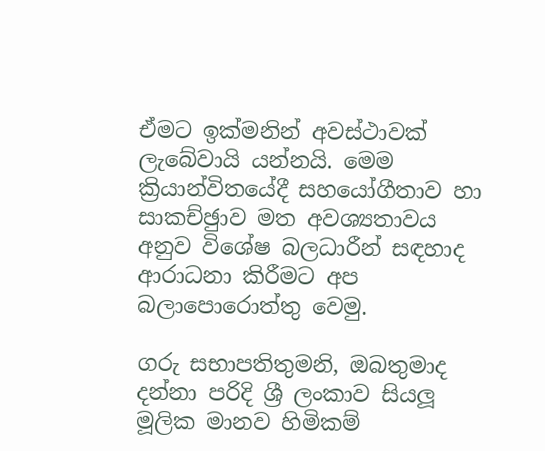ඒමට ඉක්මනින් අවස්ථාවක් ලැබේවායි යන්නයි. මෙම ක්‍රියාන්විතයේදී සහයෝගීතාව හා සාකච්ඡුාව මත අවශ්‍යතාවය අනුව විශේෂ බලධාරීන් සඳහාද ආරාධනා කිරීමට අප බලාපොරොත්තු වෙමු.

ගරු සභාපතිතුමනි, ඔබතුමාද දන්නා පරිදි ශ්‍රී ලංකාව සියලූ මූලික මානව හිමිකම්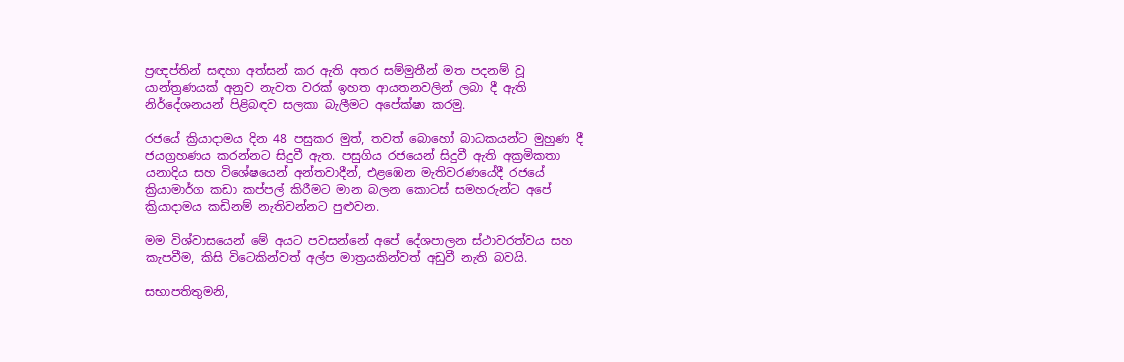ප්‍රඥප්තින් සඳහා අත්සන් කර ඇති අතර සම්මුතීන් මත පදනම් වූ යාන්ත්‍රණයක් අනුව නැවත වරක් ඉහත ආයතනවලින් ලබා දී ඇති නිර්දේශනයන් පිළිබඳව සලකා බැලීමට අපේක්ෂා කරමු.

රජයේ ක්‍රියාදාමය දින 48 පසුකර මුත්, තවත් බොහෝ බාධකයන්ට මුහුණ දී ජයග්‍රහණය කරන්නට සිදුවී ඇත. පසුගිය රජයෙන් සිදුවී ඇති අක්‍රමිකතා යනාදිය සහ විශේෂයෙන් අන්තවාදීන්, එළඹෙන මැතිවරණයේදී රජයේ ක්‍රියාමාර්ග කඩා කප්පල් කිරීමට මාන බලන කොටස් සමහරුන්ට අපේ ක්‍රියාදාමය කඩිනම් නැතිවන්නට පුළුවන.

මම විශ්වාසයෙන් මේ අයට පවසන්නේ අපේ දේශපාලන ස්ථාවරත්වය සහ කැපවීම, කිසි විටෙකින්වත් අල්ප මාත්‍රයකින්වත් අඩුවී නැති බවයි.

සභාපතිතුමනි,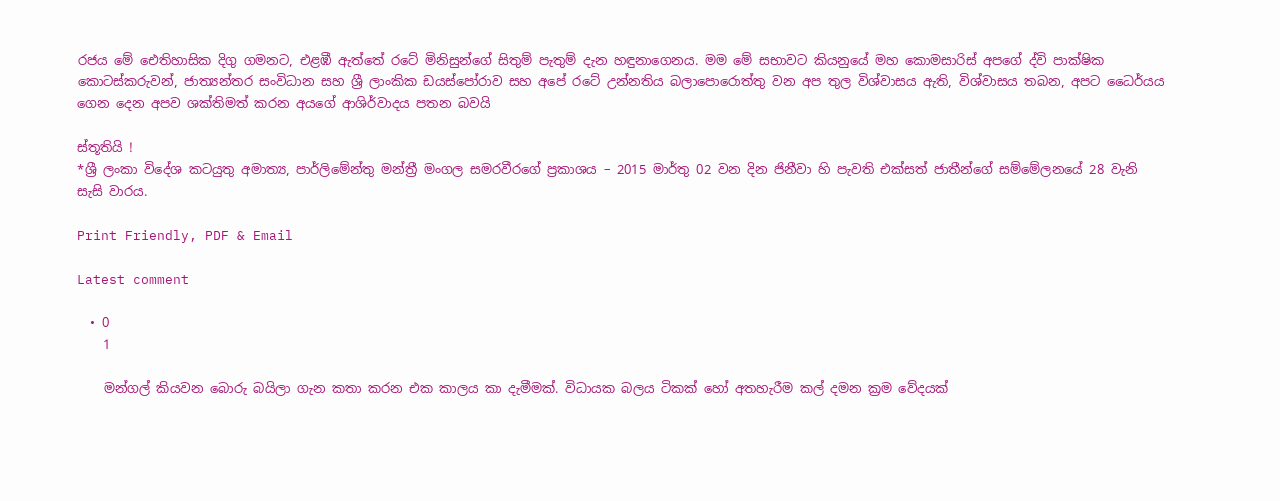රජය මේ ඓතිහාසික දිගු ගමනට, එළඹී ඇත්තේ රටේ මිනිසුන්ගේ සිතුම් පැතුම් දැන හඳුනාගෙනය. මම මේ සභාවට කියනුයේ මහ කොමසාරිස් අපගේ ද්වි පාක්ෂික කොටස්කරුවන්, ජාත්‍යන්තර සංවිධාන සහ ශ්‍රී ලාංකික ඩයස්පෝරාව සහ අපේ රටේ උන්නතිය බලාපොරොත්තු වන අප තුල විශ්වාසය ඇති, විශ්වාසය තබන, අපට ධෛර්යය ගෙන දෙන අපව ශක්තිමත් කරන අයගේ ආශිර්වාදය පතන බවයි

ස්තූතියි !
*ශ්‍රී ලංකා විදේශ කටයුතු අමාත්‍ය, පාර්ලිමේන්තු මන්ත්‍රී මංගල සමරවීරගේ ප්‍රකාශය – 2015 මාර්තු 02 වන දින ජිනීවා හි පැවති එක්සත් ජාතීන්ගේ සම්මේලනයේ 28 වැනි සැසි වාරය.

Print Friendly, PDF & Email

Latest comment

  • 0
    1

    මන්ගල් කියවන බොරු බයිලා ගැන කතා කරන එක කාලය කා දැමීමක්. විධායක බලය ටිකක් හෝ අතහැරීම කල් දමන ක්‍රම වේදයක්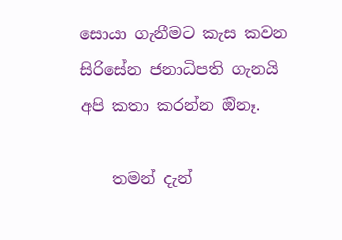සොයා ගැනීමට කැස කවන සිරිසේන ජනාධිපති ගැනයි අපි කතා කරන්න ඔිනෑ.

    තමන් දැන්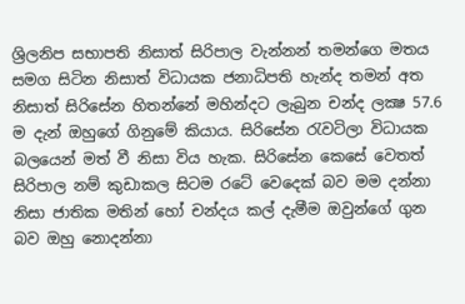ශ්‍රිලනිප සභාපති නිසාත් සිරිපාල වැන්නන් තමන්ගෙ මතය සමග සිටින නිසාත් විධායක ජනාධිපති හැන්ද තමන් අත නිසාත් සිරිසේන හිතන්නේ මහින්දට ලැබුන චන්ද ලක්‍ෂ 57.6 ම දැන් ඔහුගේ ගිනුමේ කියාය. සිරිසේන රැවටිලා විධායක බලයෙන් මත් වී නිසා විය හැක. සිරිසේන කෙසේ වෙතත් සිරිපාල නම් කුඩාකල සිටම රටේ වෙදෙක් බව මම දන්නා නිසා ජාතික මතින් හෝ චන්දය කල් දැමීම ඔවුන්ගේ ගුන බව ඔහු නොදන්නා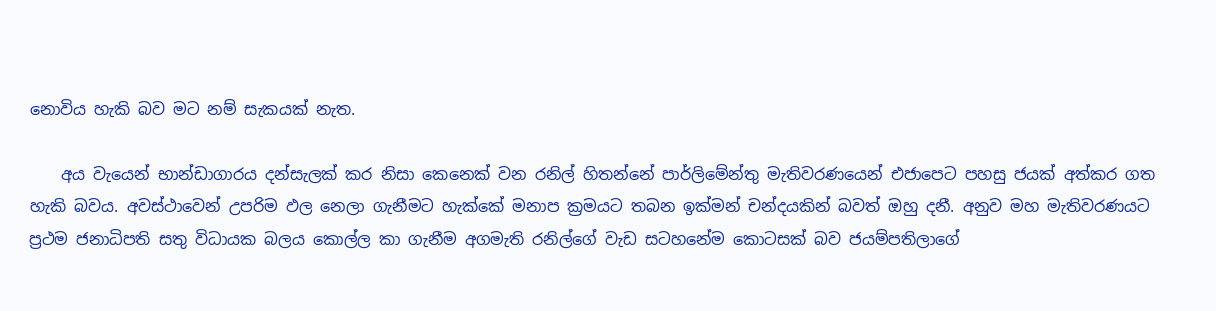නොවිය හැකි බව මට නම් සැකයක් නැත.

    අය වැයෙන් භාන්ඩාගාරය දන්සැලක් කර නිසා කෙනෙක් වන රනිල් හිතන්නේ පාර්ලිමේන්තු මැතිවරණයෙන් එජාපෙට පහසු ජයක් අත්කර ගත හැකි බවය. අවස්ථාවෙන් උපරිම ඵල නෙලා ගැනීමට හැක්කේ මනාප ක්‍රමයට තබන ඉක්මන් චන්දයකින් බවත් ඔහු දනී. අනුව මහ මැතිවරණයට ප්‍රථම ජනාධිපති සතු විධායක බලය කොල්ල කා ගැනීම අගමැති රනිල්ගේ වැඩ සටහනේම කොටසක් බව ජයම්පතිලාගේ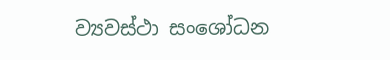ව්‍යවස්ථා සංශෝධන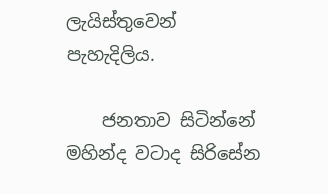ලැයිස්තුවෙන් පැහැදිලිය.

    ජනතාව සිටින්නේ මහින්ද වටාද සිරිසේන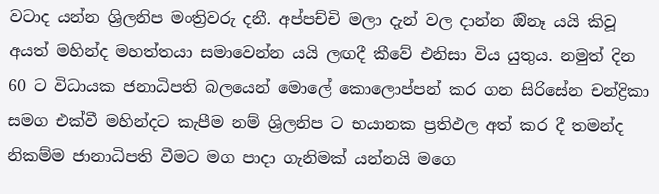වටාද යන්න ශ්‍රිලනිප මංත්‍රිවරු දනී. අප්පච්චි මලා දැන් වල දාන්න ඔිනෑ යයි කිවූ අයත් මහින්ද මහත්තයා සමාවෙන්න යයි ලඟදී කීවේ එනිසා විය යුතුය. නමුත් දින 60 ට විධායක ජනාධිපති බලයෙන් මොලේ කොලොප්පන් කර ගන සිරිසේන චන්ද්‍රිකා සමග එක්වී මහින්දට කැපීම නම් ශ්‍රිලනිප ට භයානක ප්‍රතිඵල අත් කර දී තමන්ද නිකම්ම ජානාධිපති වීමට මග පාදා ගැනිමක් යන්නයි මගෙ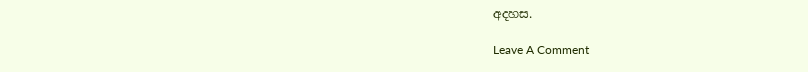අදහස.

Leave A Comment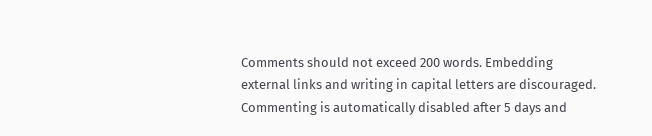Comments should not exceed 200 words. Embedding external links and writing in capital letters are discouraged. Commenting is automatically disabled after 5 days and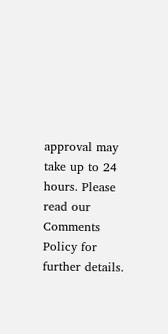approval may take up to 24 hours. Please read our Comments Policy for further details.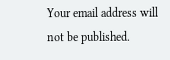Your email address will not be published.